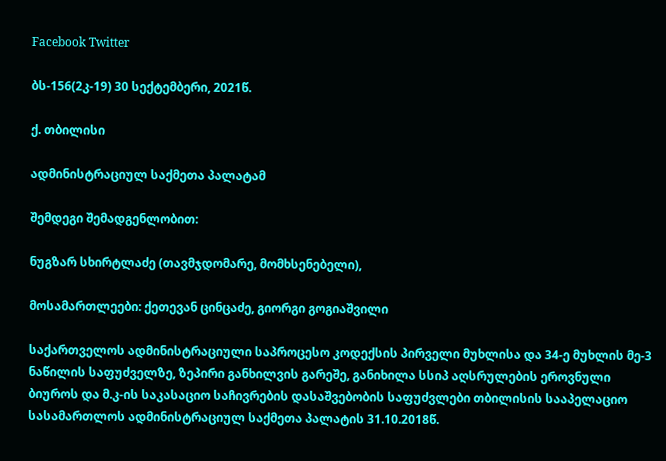Facebook Twitter

ბს-156(2კ-19) 30 სექტემბერი, 2021წ.

ქ. თბილისი

ადმინისტრაციულ საქმეთა პალატამ

შემდეგი შემადგენლობით:

ნუგზარ სხირტლაძე (თავმჯდომარე, მომხსენებელი),

მოსამართლეები: ქეთევან ცინცაძე, გიორგი გოგიაშვილი

საქართველოს ადმინისტრაციული საპროცესო კოდექსის პირველი მუხლისა და 34-ე მუხლის მე-3 ნაწილის საფუძველზე, ზეპირი განხილვის გარეშე, განიხილა სსიპ აღსრულების ეროვნული ბიუროს და მ.კ-ის საკასაციო საჩივრების დასაშვებობის საფუძვლები თბილისის სააპელაციო სასამართლოს ადმინისტრაციულ საქმეთა პალატის 31.10.2018წ.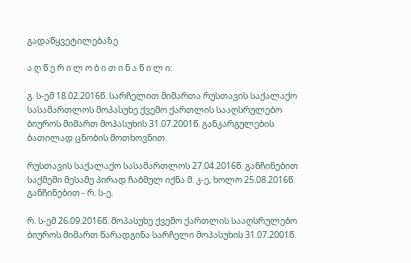გადაწყვეტილებაზე

ა ღ წ ე რ ი ლ ო ბ ი თ ი ნ ა წ ი ლ ი:

გ. ს-ემ 18.02.2016წ. სარჩელით მიმართა რუსთავის საქალაქო სასამართლოს მოპასუხე ქვემო ქართლის სააღსრულებო ბიუროს მიმართ მოპასუხის 31.07.2001წ. განკარგულების ბათილად ცნობის მოთხოვნით.

რუსთავის საქალაქო სასამართლოს 27.04.2016წ. განჩინებით საქმეში მესამე პირად ჩაბმულ იქნა მ. კ-ე, ხოლო 25.08.2016წ. განჩინებით - რ. ს-ე.

რ. ს-ემ 26.09.2016წ. მოპასუხე ქვემო ქართლის სააღსრულებო ბიუროს მიმართ წარადგინა სარჩელი მოპასუხის 31.07.2001წ.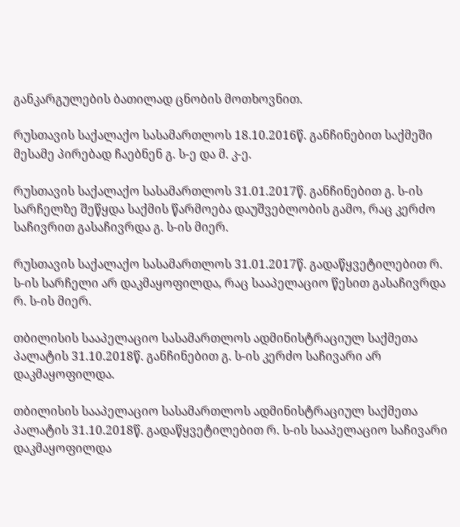განკარგულების ბათილად ცნობის მოთხოვნით.

რუსთავის საქალაქო სასამართლოს 18.10.2016წ. განჩინებით საქმეში მესამე პირებად ჩაებნენ გ. ს-ე და მ. კ-ე.

რუსთავის საქალაქო სასამართლოს 31.01.2017წ. განჩინებით გ. ს-ის სარჩელზე შეწყდა საქმის წარმოება დაუშვებლობის გამო, რაც კერძო საჩივრით გასაჩივრდა გ. ს-ის მიერ.

რუსთავის საქალაქო სასამართლოს 31.01.2017წ. გადაწყვეტილებით რ. ს-ის სარჩელი არ დაკმაყოფილდა, რაც სააპელაციო წესით გასაჩივრდა რ. ს-ის მიერ.

თბილისის სააპელაციო სასამართლოს ადმინისტრაციულ საქმეთა პალატის 31.10.2018წ. განჩინებით გ. ს-ის კერძო საჩივარი არ დაკმაყოფილდა.

თბილისის სააპელაციო სასამართლოს ადმინისტრაციულ საქმეთა პალატის 31.10.2018წ. გადაწყვეტილებით რ. ს-ის სააპელაციო საჩივარი დაკმაყოფილდა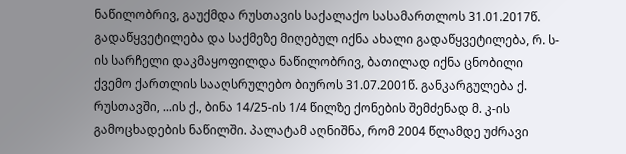ნაწილობრივ, გაუქმდა რუსთავის საქალაქო სასამართლოს 31.01.2017წ. გადაწყვეტილება და საქმეზე მიღებულ იქნა ახალი გადაწყვეტილება, რ. ს-ის სარჩელი დაკმაყოფილდა ნაწილობრივ, ბათილად იქნა ცნობილი ქვემო ქართლის სააღსრულებო ბიუროს 31.07.2001წ. განკარგულება ქ. რუსთავში, ...ის ქ., ბინა 14/25-ის 1/4 წილზე ქონების შემძენად მ. კ-ის გამოცხადების ნაწილში. პალატამ აღნიშნა, რომ 2004 წლამდე უძრავი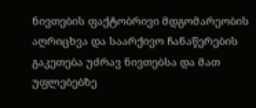ნივთების ფაქტობრივი მდგომარეობის აღრიცხვა და საარქივო ჩანაწერების გაკეთება უძრავ ნივთებსა და მათ უფლებებზე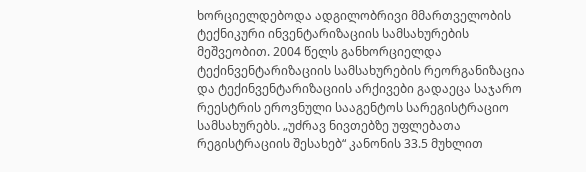ხორციელდებოდა ადგილობრივი მმართველობის ტექნიკური ინვენტარიზაციის სამსახურების მეშვეობით. 2004 წელს განხორციელდა ტექინვენტარიზაციის სამსახურების რეორგანიზაცია და ტექინვენტარიზაციის არქივები გადაეცა საჯარო რეესტრის ეროვნული სააგენტოს სარეგისტრაციო სამსახურებს. „უძრავ ნივთებზე უფლებათა რეგისტრაციის შესახებ“ კანონის 33.5 მუხლით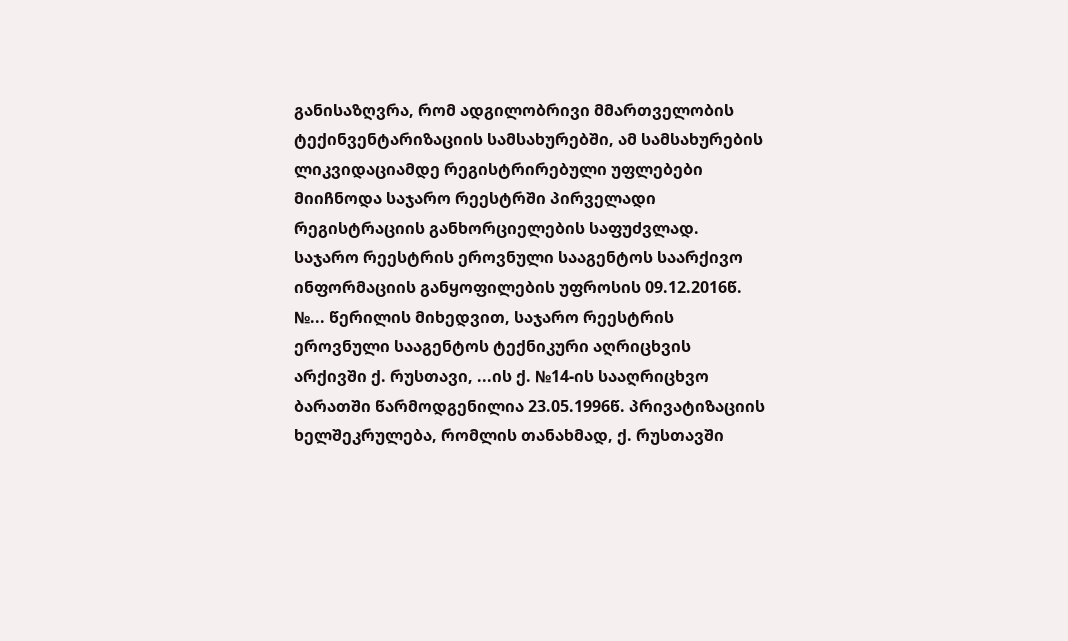განისაზღვრა, რომ ადგილობრივი მმართველობის ტექინვენტარიზაციის სამსახურებში, ამ სამსახურების ლიკვიდაციამდე რეგისტრირებული უფლებები მიიჩნოდა საჯარო რეესტრში პირველადი რეგისტრაციის განხორციელების საფუძვლად. საჯარო რეესტრის ეროვნული სააგენტოს საარქივო ინფორმაციის განყოფილების უფროსის 09.12.2016წ. №... წერილის მიხედვით, საჯარო რეესტრის ეროვნული სააგენტოს ტექნიკური აღრიცხვის არქივში ქ. რუსთავი, ...ის ქ. №14-ის სააღრიცხვო ბარათში წარმოდგენილია 23.05.1996წ. პრივატიზაციის ხელშეკრულება, რომლის თანახმად, ქ. რუსთავში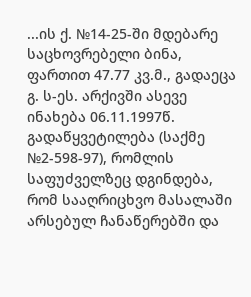...ის ქ. №14-25-ში მდებარე საცხოვრებელი ბინა, ფართით 47.77 კვ.მ., გადაეცა გ. ს-ეს. არქივში ასევე ინახება 06.11.1997წ. გადაწყვეტილება (საქმე №2-598-97), რომლის საფუძველზეც დგინდება, რომ სააღრიცხვო მასალაში არსებულ ჩანაწერებში და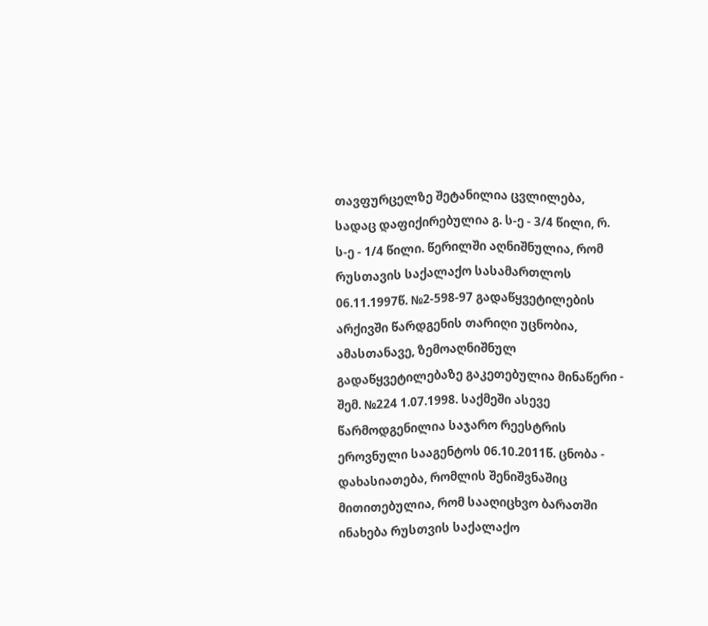თავფურცელზე შეტანილია ცვლილება, სადაც დაფიქირებულია გ. ს-ე - 3/4 წილი, რ. ს-ე - 1/4 წილი. წერილში აღნიშნულია, რომ რუსთავის საქალაქო სასამართლოს 06.11.1997წ. №2-598-97 გადაწყვეტილების არქივში წარდგენის თარიღი უცნობია, ამასთანავე, ზემოაღნიშნულ გადაწყვეტილებაზე გაკეთებულია მინაწერი - შემ. №224 1.07.1998. საქმეში ასევე წარმოდგენილია საჯარო რეესტრის ეროვნული სააგენტოს 06.10.2011წ. ცნობა - დახასიათება, რომლის შენიშვნაშიც მითითებულია, რომ სააღიცხვო ბარათში ინახება რუსთვის საქალაქო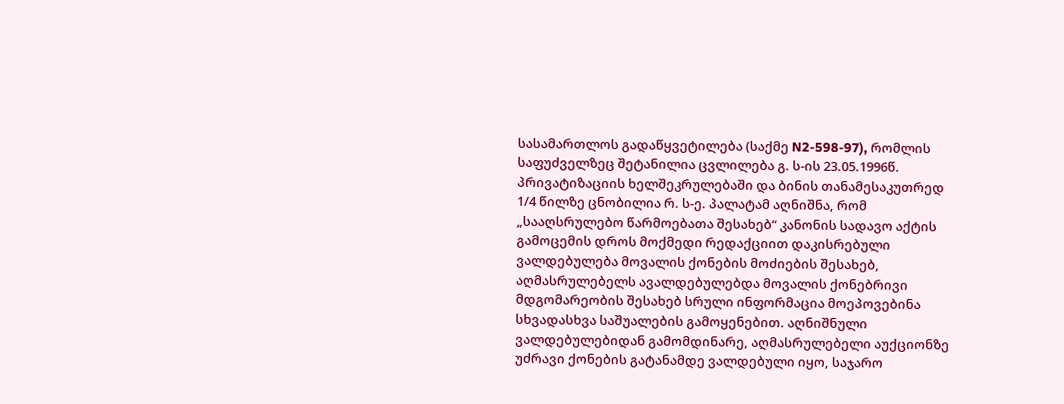სასამართლოს გადაწყვეტილება (საქმე N2-598-97), რომლის საფუძველზეც შეტანილია ცვლილება გ. ს-ის 23.05.1996წ. პრივატიზაციის ხელშეკრულებაში და ბინის თანამესაკუთრედ 1/4 წილზე ცნობილია რ. ს-ე. პალატამ აღნიშნა, რომ „სააღსრულებო წარმოებათა შესახებ“ კანონის სადავო აქტის გამოცემის დროს მოქმედი რედაქციით დაკისრებული ვალდებულება მოვალის ქონების მოძიების შესახებ, აღმასრულებელს ავალდებულებდა მოვალის ქონებრივი მდგომარეობის შესახებ სრული ინფორმაცია მოეპოვებინა სხვადასხვა საშუალების გამოყენებით. აღნიშნული ვალდებულებიდან გამომდინარე, აღმასრულებელი აუქციონზე უძრავი ქონების გატანამდე ვალდებული იყო, საჯარო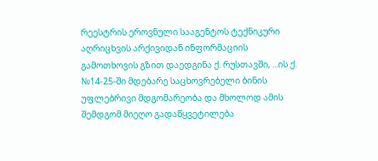რეესტრის ეროვნული სააგენტოს ტექნიკური აღრიცხვის არქივიდან ინფორმაციის გამოთხოვის გზით დაედგინა ქ. რუსთავში, ...ის ქ. №14-25-ში მდებარე საცხოვრებელი ბინის უფლებრივი მდგომარეობა და მხოლოდ ამის შემდგომ მიეღო გადაწყვეტილება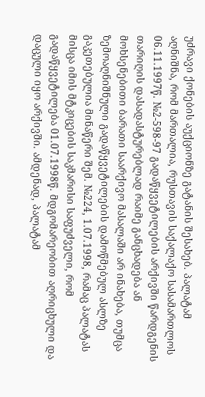უძრავი ქონების აუქციონზე გატანის შესახებ. პალატამ აღნიშნა, რომ მართალია, რუსთავის საქალაქო სასამართლოს 06.11.1997წ. №2-598-97 გადაწყვეტილების არქივში წარდგენის თარიღის დასადასტურებლად რაიმე განცხადება ან მოხსენებითი ბარათი საარქივო მასალაში არ ინახება, თუმცა ზემოაღნიშნული გადაწყვეტილების დამოწმებულ ასლზე გაკეთებულია მინაწერი შემ. №224, 1.07.1998, რამაც პალატას მისცა იმის მტკიცების საკმარისი საფუძველი, რომ გადაწყვეტილება 01.07.1998წ. მდგომარეობით აღრიცხული და დაცული იყო არქივში. ამდენად, პალატამ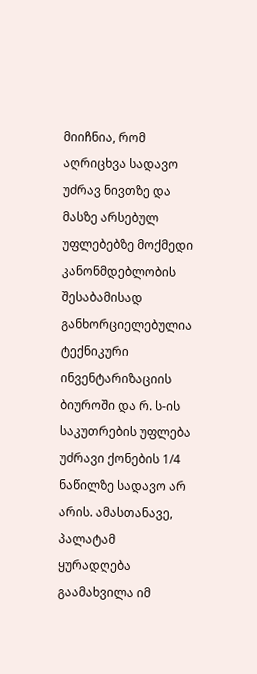მიიჩნია, რომ აღრიცხვა სადავო უძრავ ნივთზე და მასზე არსებულ უფლებებზე მოქმედი კანონმდებლობის შესაბამისად განხორციელებულია ტექნიკური ინვენტარიზაციის ბიუროში და რ. ს-ის საკუთრების უფლება უძრავი ქონების 1/4 ნაწილზე სადავო არ არის. ამასთანავე, პალატამ ყურადღება გაამახვილა იმ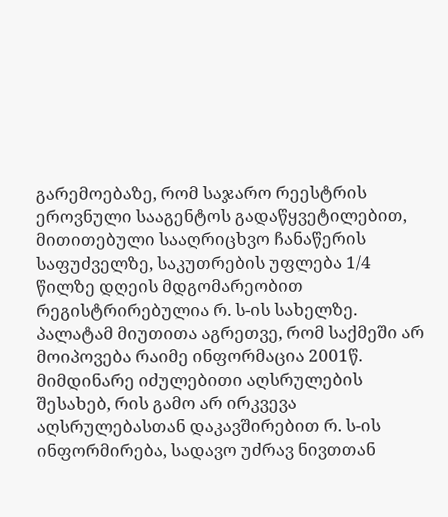გარემოებაზე, რომ საჯარო რეესტრის ეროვნული სააგენტოს გადაწყვეტილებით, მითითებული სააღრიცხვო ჩანაწერის საფუძველზე, საკუთრების უფლება 1/4 წილზე დღეის მდგომარეობით რეგისტრირებულია რ. ს-ის სახელზე. პალატამ მიუთითა აგრეთვე, რომ საქმეში არ მოიპოვება რაიმე ინფორმაცია 2001წ. მიმდინარე იძულებითი აღსრულების შესახებ, რის გამო არ ირკვევა აღსრულებასთან დაკავშირებით რ. ს-ის ინფორმირება, სადავო უძრავ ნივთთან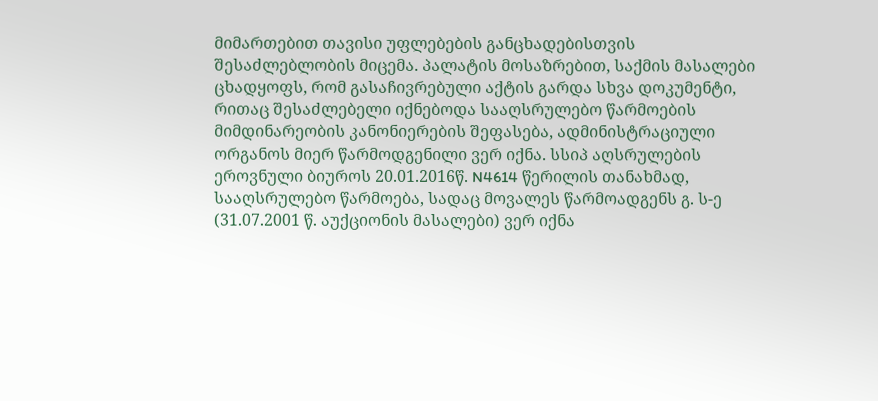მიმართებით თავისი უფლებების განცხადებისთვის შესაძლებლობის მიცემა. პალატის მოსაზრებით, საქმის მასალები ცხადყოფს, რომ გასაჩივრებული აქტის გარდა სხვა დოკუმენტი, რითაც შესაძლებელი იქნებოდა სააღსრულებო წარმოების მიმდინარეობის კანონიერების შეფასება, ადმინისტრაციული ორგანოს მიერ წარმოდგენილი ვერ იქნა. სსიპ აღსრულების ეროვნული ბიუროს 20.01.2016წ. N4614 წერილის თანახმად, სააღსრულებო წარმოება, სადაც მოვალეს წარმოადგენს გ. ს-ე (31.07.2001 წ. აუქციონის მასალები) ვერ იქნა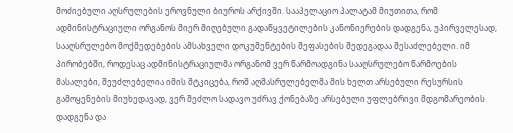მოძიებული აღსრულების ეროვნული ბიუროს არქივში. სააპელაციო პალატამ მიუთითა, რომ ადმინისტრაციული ორგანოს მიერ მიღებული გადაწყვეტილების კანონიერების დადგენა, უპირველესად, სააღსრულებო მოქმედებების ამსახველი დოკუმენტების შეფასების შედეგადაა შესაძლებელი. იმ პირობებში, როდესაც ადმინისტრაციულმა ორგანომ ვერ წარმოადგინა სააღსრულებო წარმოების მასალები, შეუძლებელია იმის მტკიცება, რომ აღმასრულებელმა მის ხელთ არსებული რესურსის გამოყენების მიუხედავად, ვერ შეძლო სადავო უძრავ ქონებაზე არსებული უფლებრივი მდგომარეობის დადგენა და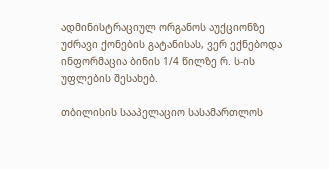ადმინისტრაციულ ორგანოს აუქციონზე უძრავი ქონების გატანისას, ვერ ექნებოდა ინფორმაცია ბინის 1/4 წილზე რ. ს-ის უფლების შესახებ.

თბილისის სააპელაციო სასამართლოს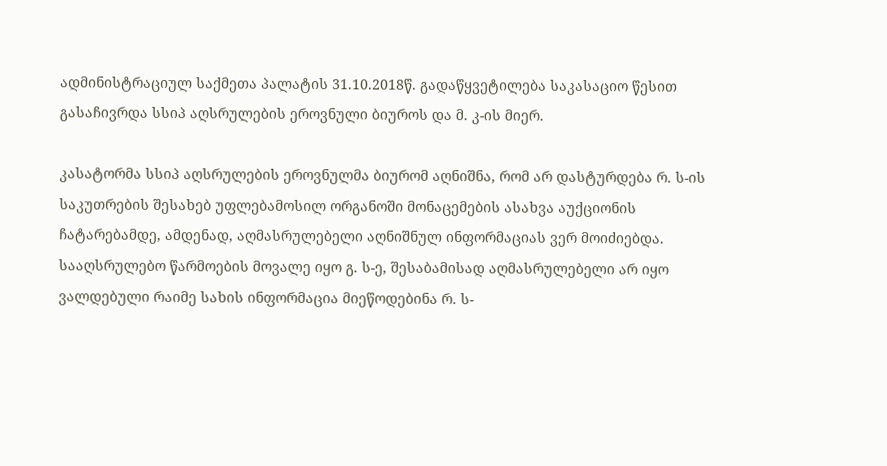ადმინისტრაციულ საქმეთა პალატის 31.10.2018წ. გადაწყვეტილება საკასაციო წესით გასაჩივრდა სსიპ აღსრულების ეროვნული ბიუროს და მ. კ-ის მიერ.

კასატორმა სსიპ აღსრულების ეროვნულმა ბიურომ აღნიშნა, რომ არ დასტურდება რ. ს-ის საკუთრების შესახებ უფლებამოსილ ორგანოში მონაცემების ასახვა აუქციონის ჩატარებამდე, ამდენად, აღმასრულებელი აღნიშნულ ინფორმაციას ვერ მოიძიებდა. სააღსრულებო წარმოების მოვალე იყო გ. ს-ე, შესაბამისად აღმასრულებელი არ იყო ვალდებული რაიმე სახის ინფორმაცია მიეწოდებინა რ. ს-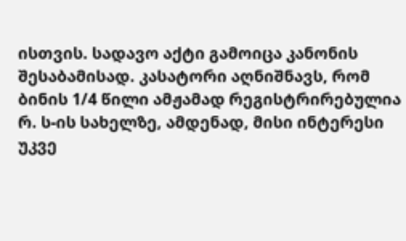ისთვის. სადავო აქტი გამოიცა კანონის შესაბამისად. კასატორი აღნიშნავს, რომ ბინის 1/4 წილი ამჟამად რეგისტრირებულია რ. ს-ის სახელზე, ამდენად, მისი ინტერესი უკვე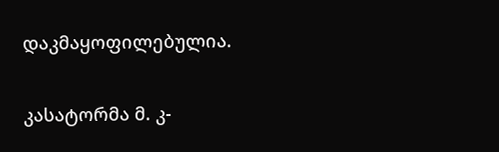დაკმაყოფილებულია.

კასატორმა მ. კ-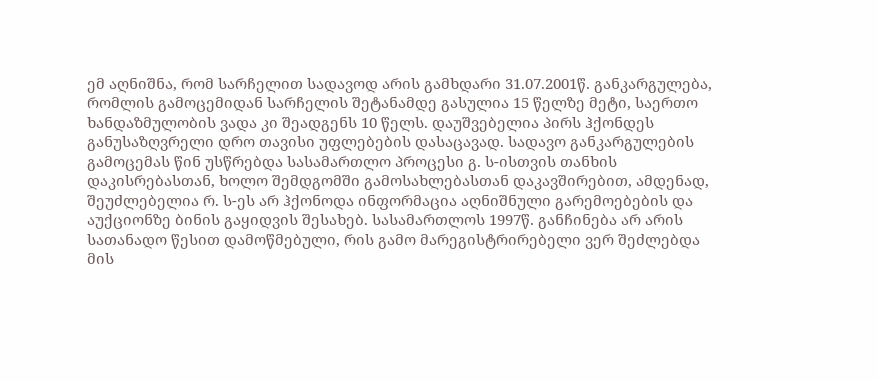ემ აღნიშნა, რომ სარჩელით სადავოდ არის გამხდარი 31.07.2001წ. განკარგულება, რომლის გამოცემიდან სარჩელის შეტანამდე გასულია 15 წელზე მეტი, საერთო ხანდაზმულობის ვადა კი შეადგენს 10 წელს. დაუშვებელია პირს ჰქონდეს განუსაზღვრელი დრო თავისი უფლებების დასაცავად. სადავო განკარგულების გამოცემას წინ უსწრებდა სასამართლო პროცესი გ. ს-ისთვის თანხის დაკისრებასთან, ხოლო შემდგომში გამოსახლებასთან დაკავშირებით, ამდენად, შეუძლებელია რ. ს-ეს არ ჰქონოდა ინფორმაცია აღნიშნული გარემოებების და აუქციონზე ბინის გაყიდვის შესახებ. სასამართლოს 1997წ. განჩინება არ არის სათანადო წესით დამოწმებული, რის გამო მარეგისტრირებელი ვერ შეძლებდა მის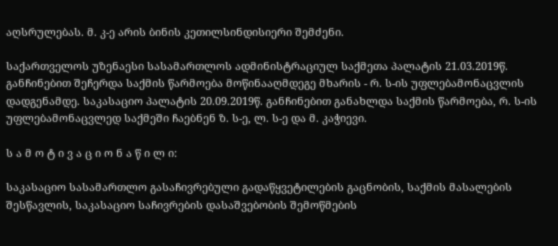აღსრულებას. მ. კ-ე არის ბინის კეთილსინდისიერი შემძენი.

საქართველოს უზენაესი სასამართლოს ადმინისტრაციულ საქმეთა პალატის 21.03.2019წ. განჩინებით შეჩერდა საქმის წარმოება მოწინააღმდეგე მხარის - რ. ს-ის უფლებამონაცვლის დადგენამდე. საკასაციო პალატის 20.09.2019წ. განჩინებით განახლდა საქმის წარმოება, რ. ს-ის უფლებამონაცვლედ საქმეში ჩაებნენ ზ. ს-ე, ლ. ს-ე და მ. კაჭიევი.

ს ა მ ო ტ ი ვ ა ც ი ო ნ ა წ ი ლ ი:

საკასაციო სასამართლო გასაჩივრებული გადაწყვეტილების გაცნობის, საქმის მასალების შესწავლის, საკასაციო საჩივრების დასაშვებობის შემოწმების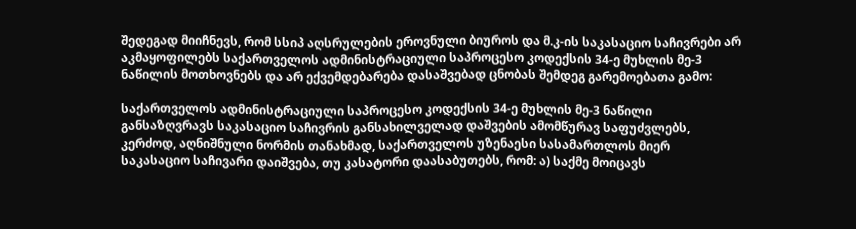შედეგად მიიჩნევს, რომ სსიპ აღსრულების ეროვნული ბიუროს და მ.კ-ის საკასაციო საჩივრები არ აკმაყოფილებს საქართველოს ადმინისტრაციული საპროცესო კოდექსის 34-ე მუხლის მე-3 ნაწილის მოთხოვნებს და არ ექვემდებარება დასაშვებად ცნობას შემდეგ გარემოებათა გამო:

საქართველოს ადმინისტრაციული საპროცესო კოდექსის 34-ე მუხლის მე-3 ნაწილი განსაზღვრავს საკასაციო საჩივრის განსახილველად დაშვების ამომწურავ საფუძვლებს, კერძოდ, აღნიშნული ნორმის თანახმად, საქართველოს უზენაესი სასამართლოს მიერ საკასაციო საჩივარი დაიშვება, თუ კასატორი დაასაბუთებს, რომ: ა) საქმე მოიცავს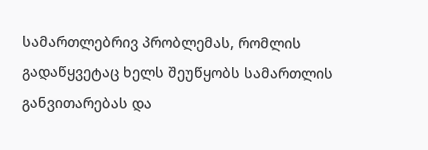სამართლებრივ პრობლემას, რომლის გადაწყვეტაც ხელს შეუწყობს სამართლის განვითარებას და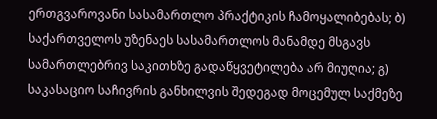ერთგვაროვანი სასამართლო პრაქტიკის ჩამოყალიბებას; ბ) საქართველოს უზენაეს სასამართლოს მანამდე მსგავს სამართლებრივ საკითხზე გადაწყვეტილება არ მიუღია; გ) საკასაციო საჩივრის განხილვის შედეგად მოცემულ საქმეზე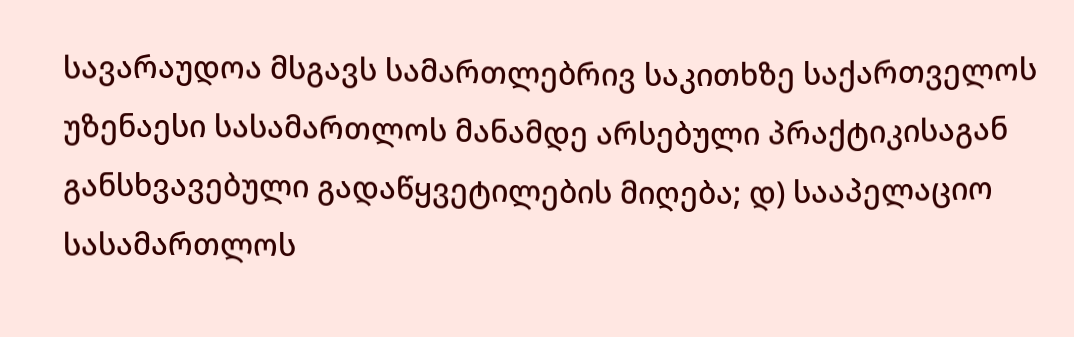სავარაუდოა მსგავს სამართლებრივ საკითხზე საქართველოს უზენაესი სასამართლოს მანამდე არსებული პრაქტიკისაგან განსხვავებული გადაწყვეტილების მიღება; დ) სააპელაციო სასამართლოს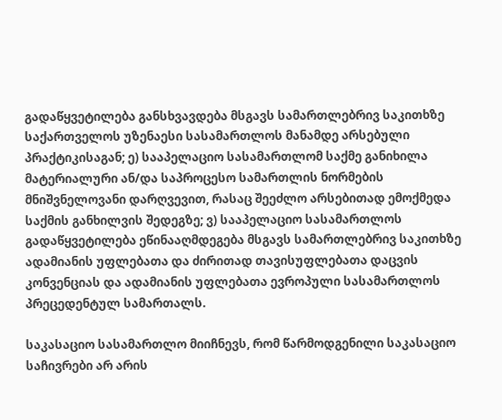გადაწყვეტილება განსხვავდება მსგავს სამართლებრივ საკითხზე საქართველოს უზენაესი სასამართლოს მანამდე არსებული პრაქტიკისაგან; ე) სააპელაციო სასამართლომ საქმე განიხილა მატერიალური ან/და საპროცესო სამართლის ნორმების მნიშვნელოვანი დარღვევით, რასაც შეეძლო არსებითად ემოქმედა საქმის განხილვის შედეგზე; ვ) სააპელაციო სასამართლოს გადაწყვეტილება ეწინააღმდეგება მსგავს სამართლებრივ საკითხზე ადამიანის უფლებათა და ძირითად თავისუფლებათა დაცვის კონვენციას და ადამიანის უფლებათა ევროპული სასამართლოს პრეცედენტულ სამართალს.

საკასაციო სასამართლო მიიჩნევს, რომ წარმოდგენილი საკასაციო საჩივრები არ არის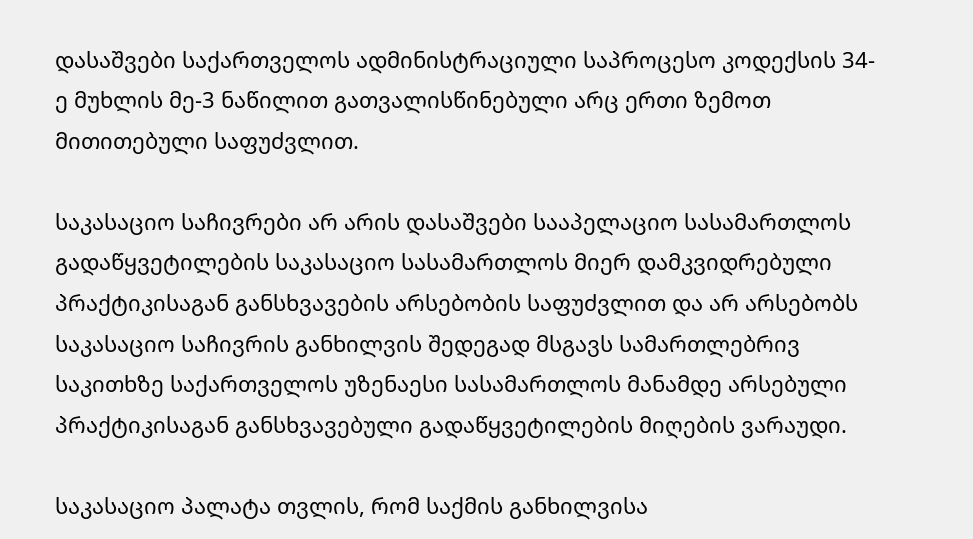დასაშვები საქართველოს ადმინისტრაციული საპროცესო კოდექსის 34-ე მუხლის მე-3 ნაწილით გათვალისწინებული არც ერთი ზემოთ მითითებული საფუძვლით.

საკასაციო საჩივრები არ არის დასაშვები სააპელაციო სასამართლოს გადაწყვეტილების საკასაციო სასამართლოს მიერ დამკვიდრებული პრაქტიკისაგან განსხვავების არსებობის საფუძვლით და არ არსებობს საკასაციო საჩივრის განხილვის შედეგად მსგავს სამართლებრივ საკითხზე საქართველოს უზენაესი სასამართლოს მანამდე არსებული პრაქტიკისაგან განსხვავებული გადაწყვეტილების მიღების ვარაუდი.

საკასაციო პალატა თვლის, რომ საქმის განხილვისა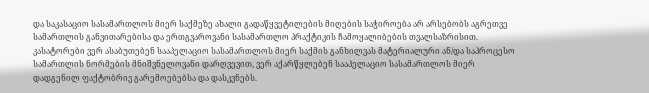და საკასაციო სასამართლოს მიერ საქმეზე ახალი გადაწყვეტილების მიღების საჭიროება არ არსებობს აგრეთვე სამართლის განვითარებისა და ერთგვაროვანი სასამართლო პრაქტიკის ჩამოყალიბების თვალსაზრისით. კასატორები ვერ ასაბუთებენ სააპელაციო სასამართლოს მიერ საქმის განხილვას მატერიალური ან/და საპროცესო სამართლის ნორმების მნიშვნელოვანი დარღვევით, ვერ აქარწყლებენ სააპელაციო სასამართლოს მიერ დადგენილ ფაქტობრივ გარემოებებსა და დასკვნებს.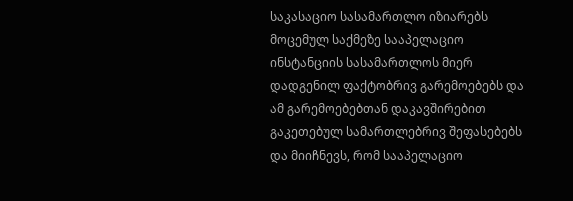საკასაციო სასამართლო იზიარებს მოცემულ საქმეზე სააპელაციო ინსტანციის სასამართლოს მიერ დადგენილ ფაქტობრივ გარემოებებს და ამ გარემოებებთან დაკავშირებით გაკეთებულ სამართლებრივ შეფასებებს და მიიჩნევს, რომ სააპელაციო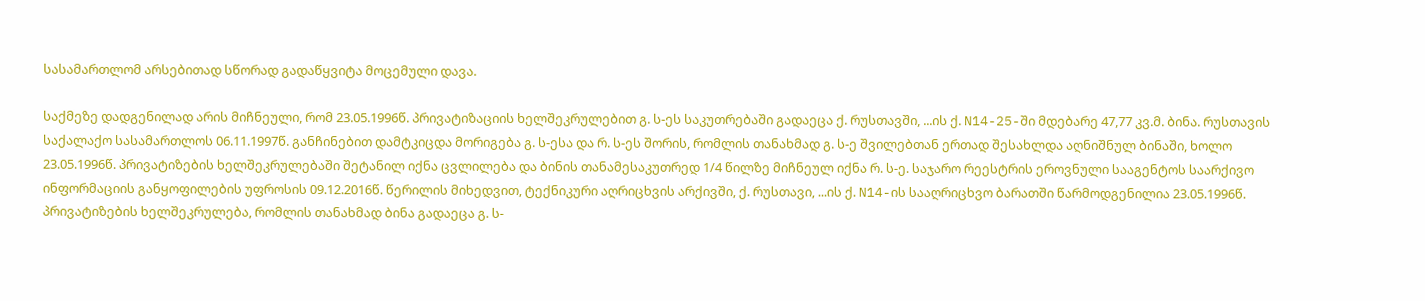სასამართლომ არსებითად სწორად გადაწყვიტა მოცემული დავა.

საქმეზე დადგენილად არის მიჩნეული, რომ 23.05.1996წ. პრივატიზაციის ხელშეკრულებით გ. ს-ეს საკუთრებაში გადაეცა ქ. რუსთავში, ...ის ქ. N14-25-ში მდებარე 47,77 კვ.მ. ბინა. რუსთავის საქალაქო სასამართლოს 06.11.1997წ. განჩინებით დამტკიცდა მორიგება გ. ს-ესა და რ. ს-ეს შორის, რომლის თანახმად გ. ს-ე შვილებთან ერთად შესახლდა აღნიშნულ ბინაში, ხოლო 23.05.1996წ. პრივატიზების ხელშეკრულებაში შეტანილ იქნა ცვლილება და ბინის თანამესაკუთრედ 1/4 წილზე მიჩნეულ იქნა რ. ს-ე. საჯარო რეესტრის ეროვნული სააგენტოს საარქივო ინფორმაციის განყოფილების უფროსის 09.12.2016წ. წერილის მიხედვით, ტექნიკური აღრიცხვის არქივში, ქ. რუსთავი, ...ის ქ. N14-ის სააღრიცხვო ბარათში წარმოდგენილია 23.05.1996წ. პრივატიზების ხელშეკრულება, რომლის თანახმად ბინა გადაეცა გ. ს-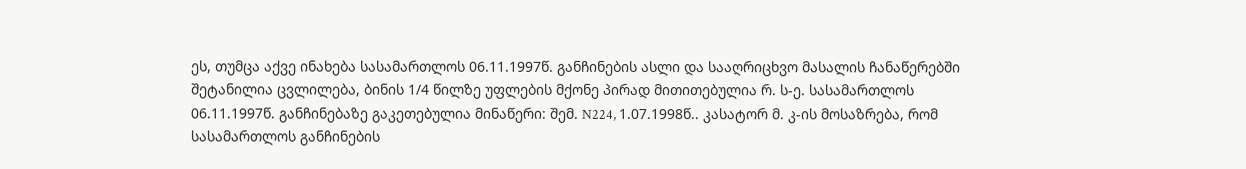ეს, თუმცა აქვე ინახება სასამართლოს 06.11.1997წ. განჩინების ასლი და სააღრიცხვო მასალის ჩანაწერებში შეტანილია ცვლილება, ბინის 1/4 წილზე უფლების მქონე პირად მითითებულია რ. ს-ე. სასამართლოს 06.11.1997წ. განჩინებაზე გაკეთებულია მინაწერი: შემ. N224, 1.07.1998წ.. კასატორ მ. კ-ის მოსაზრება, რომ სასამართლოს განჩინების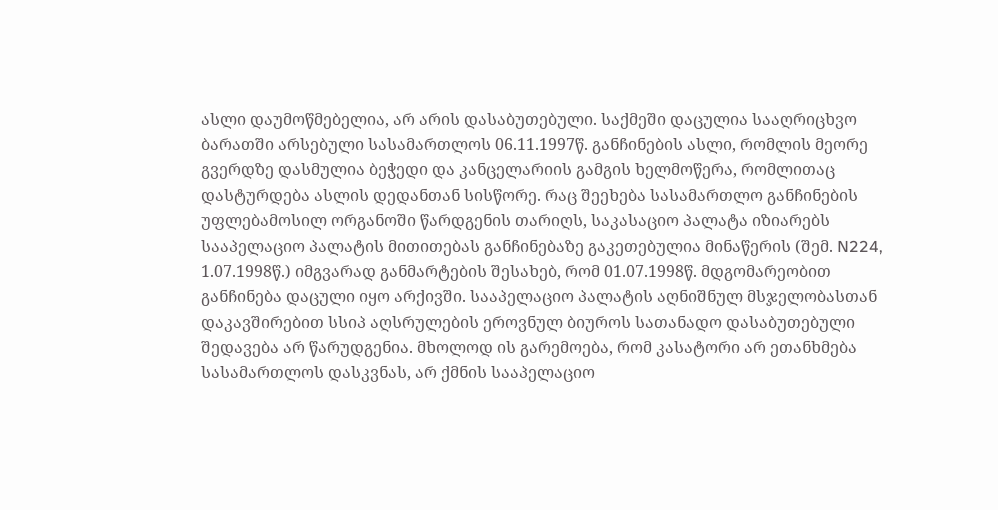ასლი დაუმოწმებელია, არ არის დასაბუთებული. საქმეში დაცულია სააღრიცხვო ბარათში არსებული სასამართლოს 06.11.1997წ. განჩინების ასლი, რომლის მეორე გვერდზე დასმულია ბეჭედი და კანცელარიის გამგის ხელმოწერა, რომლითაც დასტურდება ასლის დედანთან სისწორე. რაც შეეხება სასამართლო განჩინების უფლებამოსილ ორგანოში წარდგენის თარიღს, საკასაციო პალატა იზიარებს სააპელაციო პალატის მითითებას განჩინებაზე გაკეთებულია მინაწერის (შემ. N224, 1.07.1998წ.) იმგვარად განმარტების შესახებ, რომ 01.07.1998წ. მდგომარეობით განჩინება დაცული იყო არქივში. სააპელაციო პალატის აღნიშნულ მსჯელობასთან დაკავშირებით სსიპ აღსრულების ეროვნულ ბიუროს სათანადო დასაბუთებული შედავება არ წარუდგენია. მხოლოდ ის გარემოება, რომ კასატორი არ ეთანხმება სასამართლოს დასკვნას, არ ქმნის სააპელაციო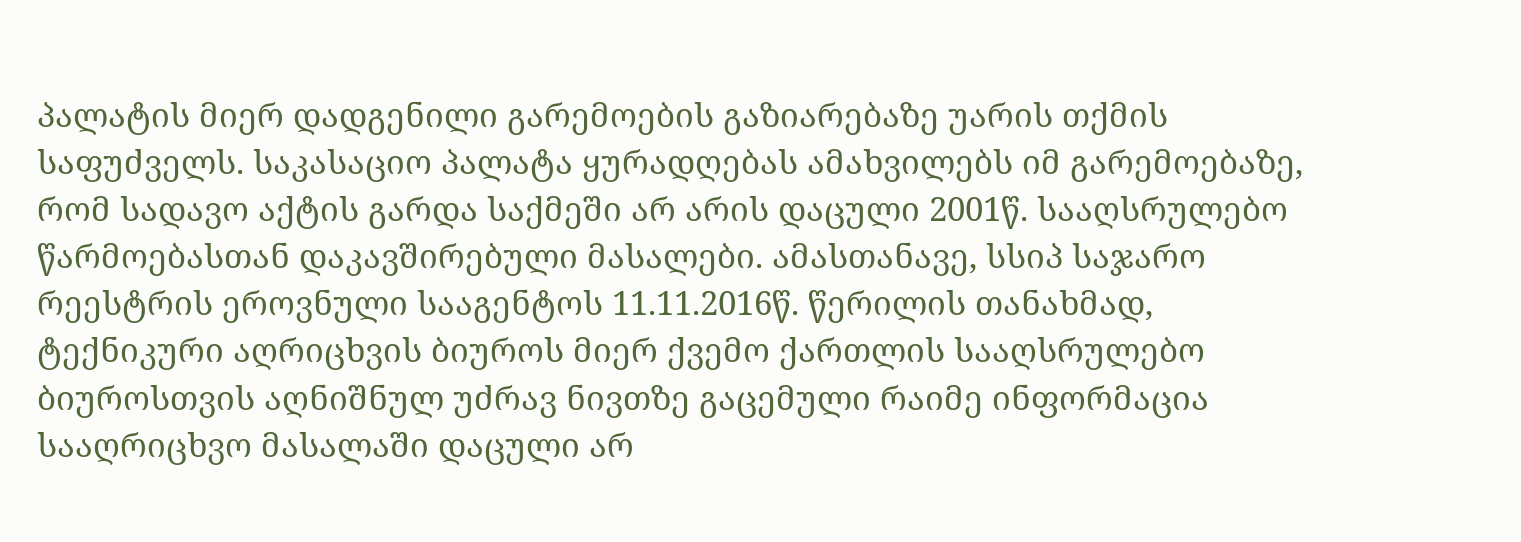პალატის მიერ დადგენილი გარემოების გაზიარებაზე უარის თქმის საფუძველს. საკასაციო პალატა ყურადღებას ამახვილებს იმ გარემოებაზე, რომ სადავო აქტის გარდა საქმეში არ არის დაცული 2001წ. სააღსრულებო წარმოებასთან დაკავშირებული მასალები. ამასთანავე, სსიპ საჯარო რეესტრის ეროვნული სააგენტოს 11.11.2016წ. წერილის თანახმად, ტექნიკური აღრიცხვის ბიუროს მიერ ქვემო ქართლის სააღსრულებო ბიუროსთვის აღნიშნულ უძრავ ნივთზე გაცემული რაიმე ინფორმაცია სააღრიცხვო მასალაში დაცული არ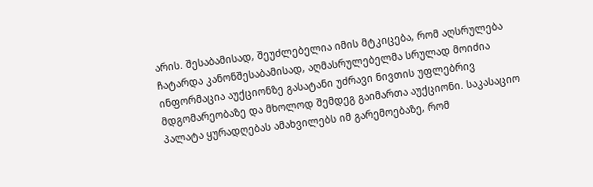არის. შესაბამისად, შეუძლებელია იმის მტკიცება, რომ აღსრულება ჩატარდა კანონშესაბამისად, აღმასრულებელმა სრულად მოიძია ინფორმაცია აუქციონზე გასატანი უძრავი ნივთის უფლებრივ მდგომარეობაზე და მხოლოდ შემდეგ გაიმართა აუქციონი. საკასაციო პალატა ყურადღებას ამახვილებს იმ გარემოებაზე, რომ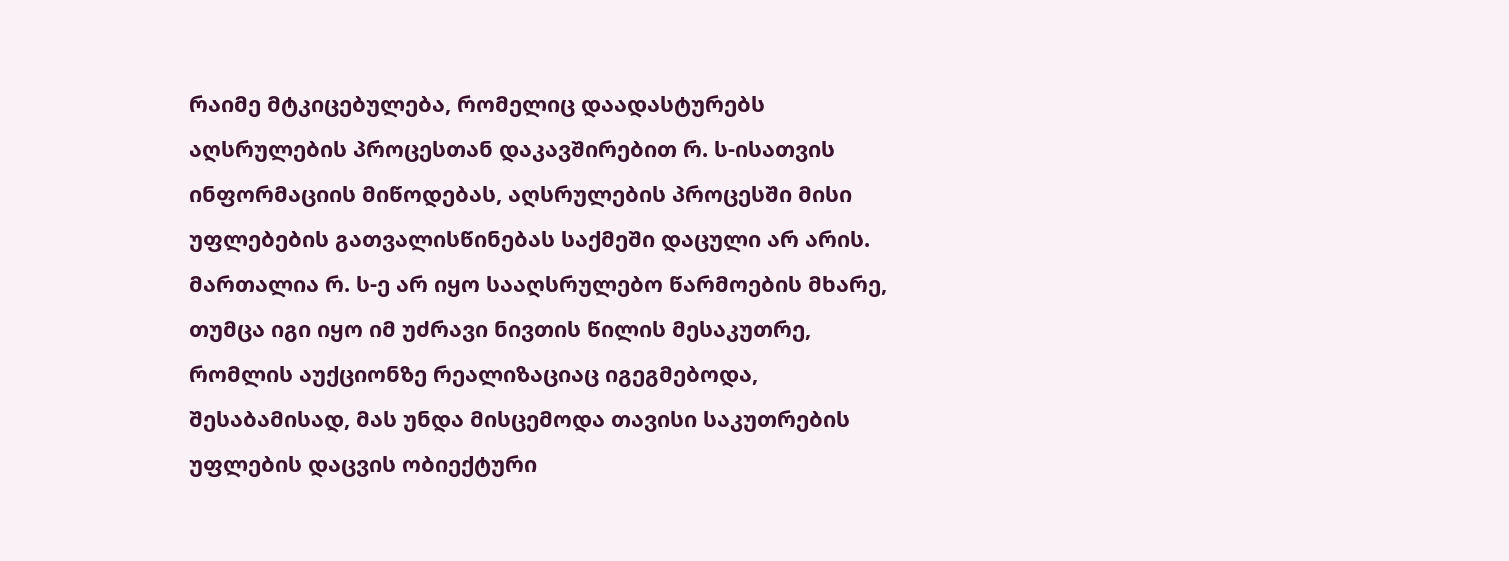რაიმე მტკიცებულება, რომელიც დაადასტურებს აღსრულების პროცესთან დაკავშირებით რ. ს-ისათვის ინფორმაციის მიწოდებას, აღსრულების პროცესში მისი უფლებების გათვალისწინებას საქმეში დაცული არ არის. მართალია რ. ს-ე არ იყო სააღსრულებო წარმოების მხარე, თუმცა იგი იყო იმ უძრავი ნივთის წილის მესაკუთრე, რომლის აუქციონზე რეალიზაციაც იგეგმებოდა, შესაბამისად, მას უნდა მისცემოდა თავისი საკუთრების უფლების დაცვის ობიექტური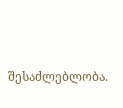შესაძლებლობა.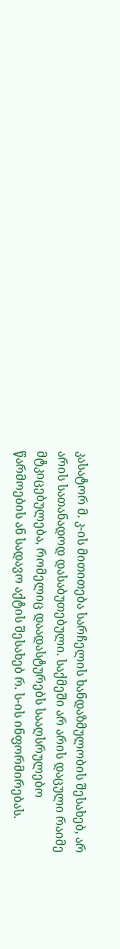კასატორ მ. კ-ის მითითება სარჩელის ხანდაზმულობის შესახებ, არ არის სათანადოდ დასაბუთებული. საქმეში არ არის დაცული რაიმე მტკიცებულება, რომელიც დაადასტურებს სააღსრულებო წარმოების ან სადავო აქტის შესახებ რ. ს-ის ინფორმირებას.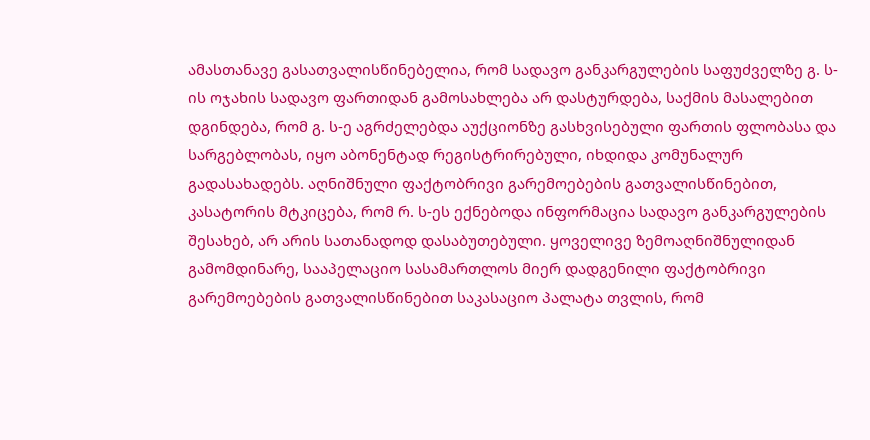ამასთანავე გასათვალისწინებელია, რომ სადავო განკარგულების საფუძველზე გ. ს-ის ოჯახის სადავო ფართიდან გამოსახლება არ დასტურდება, საქმის მასალებით დგინდება, რომ გ. ს-ე აგრძელებდა აუქციონზე გასხვისებული ფართის ფლობასა და სარგებლობას, იყო აბონენტად რეგისტრირებული, იხდიდა კომუნალურ გადასახადებს. აღნიშნული ფაქტობრივი გარემოებების გათვალისწინებით, კასატორის მტკიცება, რომ რ. ს-ეს ექნებოდა ინფორმაცია სადავო განკარგულების შესახებ, არ არის სათანადოდ დასაბუთებული. ყოველივე ზემოაღნიშნულიდან გამომდინარე, სააპელაციო სასამართლოს მიერ დადგენილი ფაქტობრივი გარემოებების გათვალისწინებით საკასაციო პალატა თვლის, რომ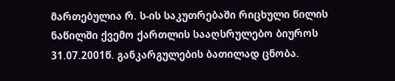მართებულია რ. ს-ის საკუთრებაში რიცხული წილის ნაწილში ქვემო ქართლის სააღსრულებო ბიუროს 31.07.2001წ. განკარგულების ბათილად ცნობა.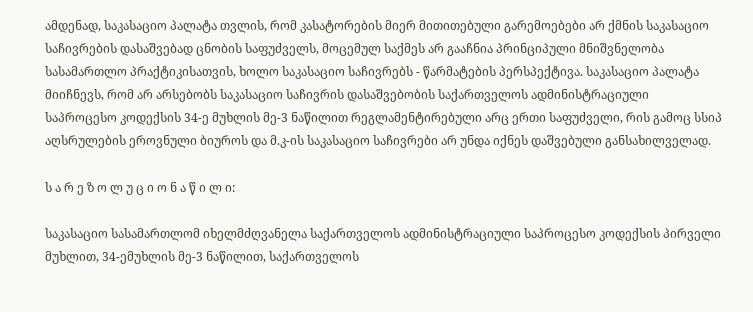ამდენად, საკასაციო პალატა თვლის, რომ კასატორების მიერ მითითებული გარემოებები არ ქმნის საკასაციო საჩივრების დასაშვებად ცნობის საფუძველს, მოცემულ საქმეს არ გააჩნია პრინციპული მნიშვნელობა სასამართლო პრაქტიკისათვის, ხოლო საკასაციო საჩივრებს - წარმატების პერსპექტივა. საკასაციო პალატა მიიჩნევს, რომ არ არსებობს საკასაციო საჩივრის დასაშვებობის საქართველოს ადმინისტრაციული საპროცესო კოდექსის 34-ე მუხლის მე-3 ნაწილით რეგლამენტირებული არც ერთი საფუძველი, რის გამოც სსიპ აღსრულების ეროვნული ბიუროს და მ.კ-ის საკასაციო საჩივრები არ უნდა იქნეს დაშვებული განსახილველად.

ს ა რ ე ზ ო ლ უ ც ი ო ნ ა წ ი ლ ი:

საკასაციო სასამართლომ იხელმძღვანელა საქართველოს ადმინისტრაციული საპროცესო კოდექსის პირველი მუხლით, 34-ემუხლის მე-3 ნაწილით, საქართველოს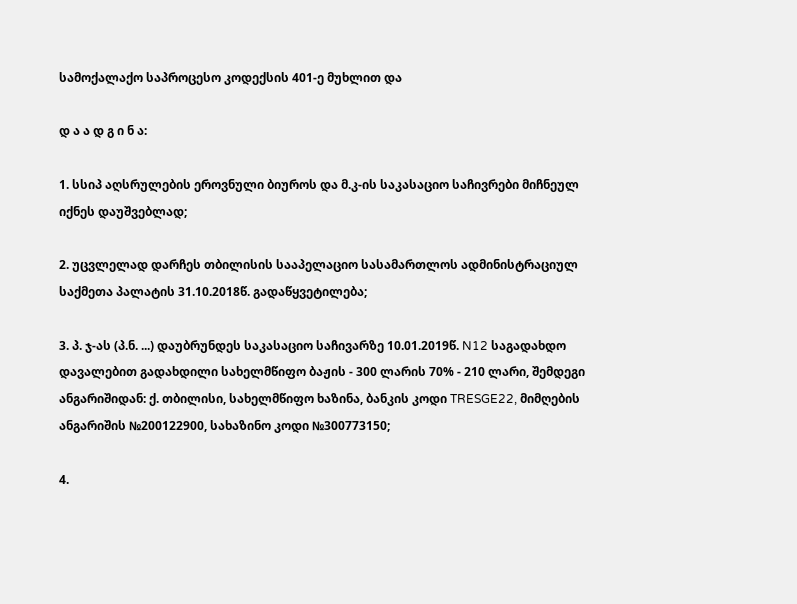სამოქალაქო საპროცესო კოდექსის 401-ე მუხლით და

დ ა ა დ გ ი ნ ა:

1. სსიპ აღსრულების ეროვნული ბიუროს და მ.კ-ის საკასაციო საჩივრები მიჩნეულ იქნეს დაუშვებლად;

2. უცვლელად დარჩეს თბილისის სააპელაციო სასამართლოს ადმინისტრაციულ საქმეთა პალატის 31.10.2018წ. გადაწყვეტილება;

3. პ. ჯ-ას (პ.ნ. ...) დაუბრუნდეს საკასაციო საჩივარზე 10.01.2019წ. N12 საგადახდო დავალებით გადახდილი სახელმწიფო ბაჟის - 300 ლარის 70% - 210 ლარი, შემდეგი ანგარიშიდან: ქ. თბილისი, სახელმწიფო ხაზინა, ბანკის კოდი TRESGE22, მიმღების ანგარიშის №200122900, სახაზინო კოდი №300773150;

4.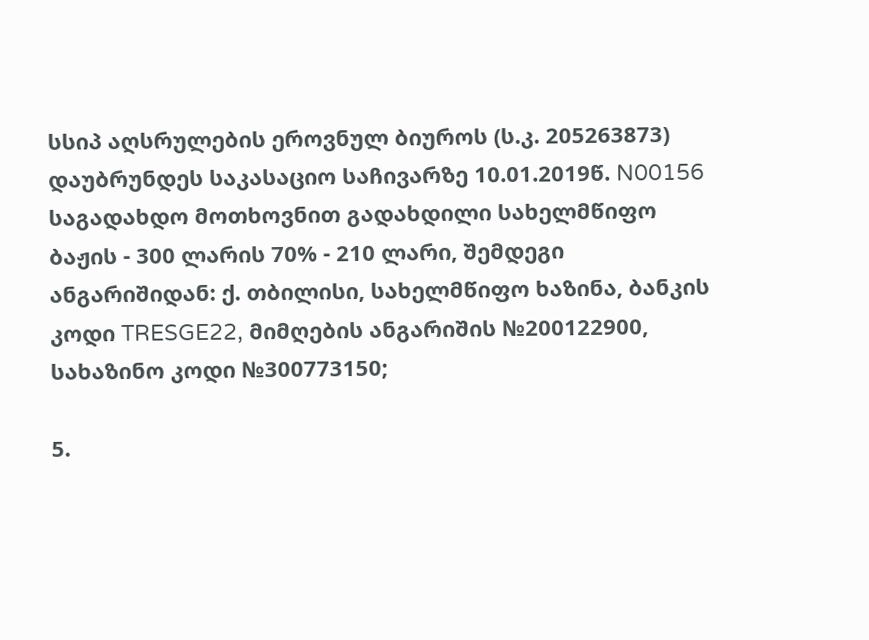სსიპ აღსრულების ეროვნულ ბიუროს (ს.კ. 205263873) დაუბრუნდეს საკასაციო საჩივარზე 10.01.2019წ. N00156 საგადახდო მოთხოვნით გადახდილი სახელმწიფო ბაჟის - 300 ლარის 70% - 210 ლარი, შემდეგი ანგარიშიდან: ქ. თბილისი, სახელმწიფო ხაზინა, ბანკის კოდი TRESGE22, მიმღების ანგარიშის №200122900, სახაზინო კოდი №300773150;

5.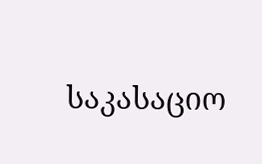საკასაციო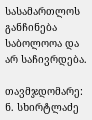სასამართლოს განჩინება საბოლოოა და არ საჩივრდება.

თავმჯდომარე: ნ. სხირტლაძე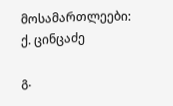მოსამართლეები: ქ. ცინცაძე

გ.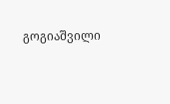გოგიაშვილი